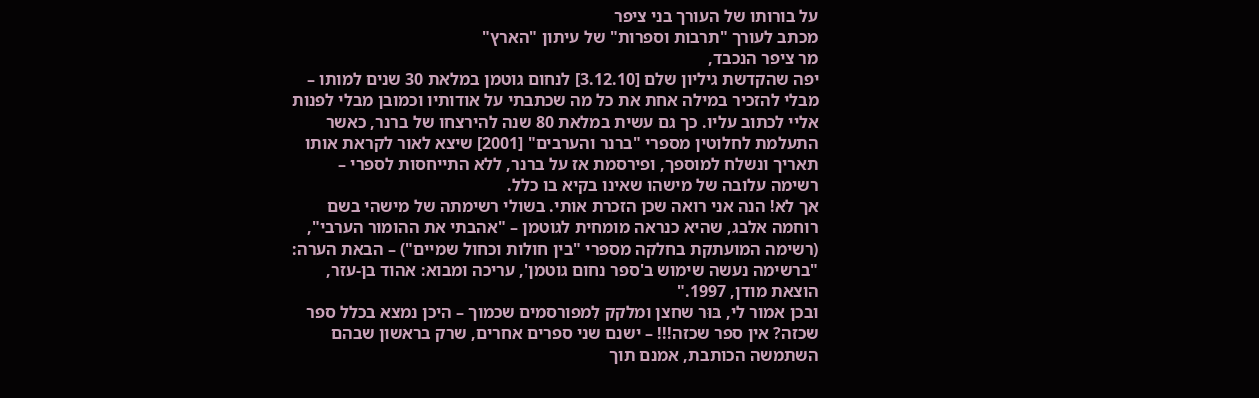על בורותו של העורך בני ציפר
מכתב לעורך "תרבות וספרות" של עיתון "הארץ"
מר ציפר הנכבד,
יפה שהקדשת גיליון שלם [3.12.10] לנחום גוטמן במלאת 30 שנים למותו – מבלי להזכיר במילה אחת את כל מה שכתבתי על אודותיו וכמובן מבלי לפנות אליי לכתוב עליו. כך גם עשית במלאת 80 שנה להירצחו של ברנר, כאשר התעלמת לחלוטין מספרי "ברנר והערבים" [2001] שיצא לאור לקראת אותו תאריך ונשלח למוספך, ופירסמת אז על ברנר, ללא התייחסות לספרי – רשימה עלובה של מישהו שאינו בקיא בו כלל.
אך לא! הנה אני רואה שכן הזכרת אותי. בשולי רשימתה של מישהי בשם רוחמה אלבג, שהיא כנראה מומחית לגוטמן – "אהבתי את ההומור הערבי", (רשימה המועתקת בחלקה מספרי "בין חולות וכחול שמיים") – הבאת הערה:
"ברשימה נעשה שימוש ב'ספר נחום גוטמן', עריכה ומבוא: אהוד בן-עזר, הוצאת מודן, 1997."
ובכן אמור לי, בּוּר שחצן ומלקק לִמפורסמים שכמוך – היכן נמצא בכלל ספר שכזה? אין ספר שכזה!!! – ישנם שני ספרים אחרים, שרק בראשון שבהם השתמשה הכותבת, אמנם תוך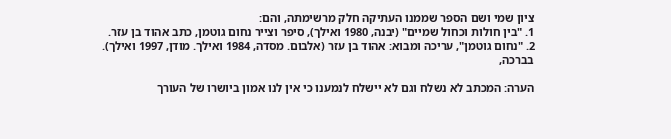ציון שמי ושם הספר שממנו העתיקה חלק מרשימתה, והם:
1. "בין חולות וכחול שמיים" (יבנה, 1980 ואילך), סיפר וצייר נחום גוטמן, כתב אהוד בן עזר.
2. "נחום גוטמן", עריכה ומבוא: אהוד בן עזר (אלבום. מסדה, 1984 ואילך. מודן, 1997 ואילך).
בברכה,

הערה: המכתב לא נשלח וגם לא יישלח לנמענו כי אין לנו אמון ביושרו של העורך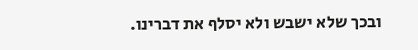ובכך שלא ישבש ולא יסלף את דברינו.